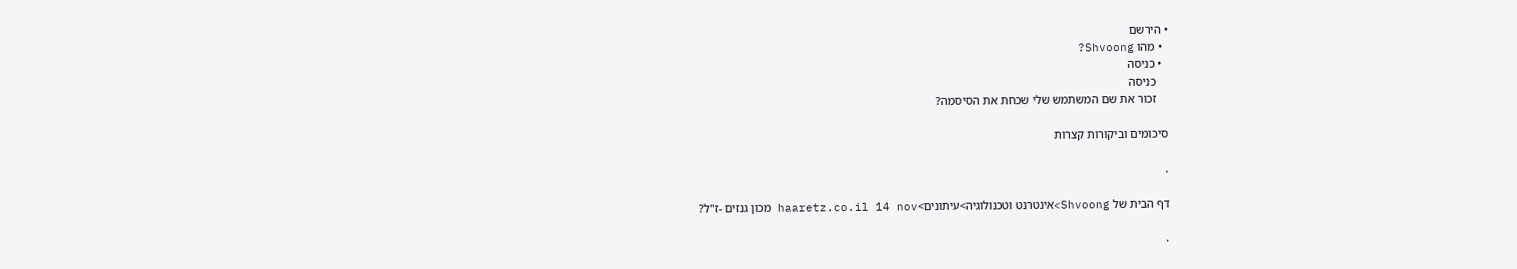• הירשם
  • מהו Shvoong?
  • כניסה
    כניסה
    זכור את שם המשתמש שלי שכחת את הסיסמה?

סיכומים וביקורות קצרות

.

דף הבית של Shvoong>אינטרנט וטכנולוגיה>עיתונים>haaretz.co.il 14 nov מכון גנזים -ז"ל?

.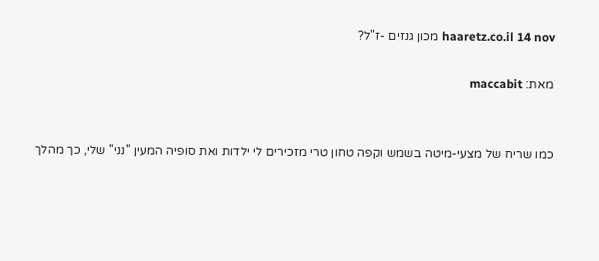haaretz.co.il 14 nov מכון גנזים -ז"ל?

מאת: maccabit


כמו שריח של מצעי-מיטה בשמש וקפה טחון טרי מזכירים לי ילדות ואת סופיה המעין ''נני'' שלי, כך מהלך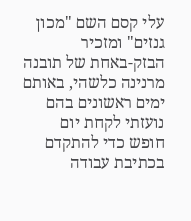עלי קסם השם "מכון גנזים" ומזכיר
הבזק-באחת של תובנה מרנינה כלשהי, באותם ימים ראשונים בהם נועזתי לקחת יום חופש כדי להתקדם בכתיבת עבודה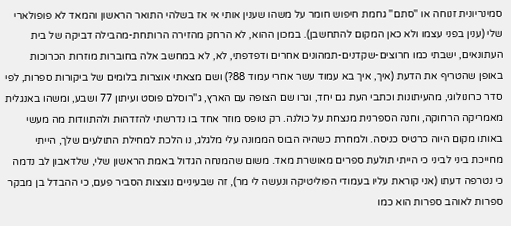סמינריונית זנוחה או ''סתם'' גחמת חיפוש חומר על משהו שענין אותי אי אז בשלהי התואר הראשון והמאד לא פופולארי שלי (ענין בפני עצמו ולא כאן המקום להתחשבן). במכון ההוא, לא הרחק מהזירה הרותחת-מהבילה דביקה של בית העתונאים, ישבתי כמו חרוצים-שקדנים-תמהונים אחרים ודפדפתי, לא, לא במחשב אלה בחוברות מוזרות הכרוכות באופן שהטריף את הדעת (איך, איך בא עמוד עשר אחרי עמוד 88?) ושם מצאתי אוצרות בלומים של ביקורות ספרות, לפי סדר כרונולוגי, מהעיתונות וכתבי העת גם יחד, וגרו שם הצופה עם הארץ, ג''רוסלם פוסט ועיתון 77 ושבע, ומשהו באנגלית מאמריקה הרחוקה, וחנה הספרנית מנצחת על כולנה. רק טופס מוזר אחד בו נדרשתי להזדהות ולהתוודות מה מעשי באותו מקום היוה כרטיס כניסה. ולמחרת כשהיה הבוס הממונה עלי מלגלג, נו הלכת למחילת התולעים שלך, הייתי מחייכת ביני לביני כי הייתי תולעת ספרים מאושרת מאד. משום שהמנחה הגדול באמת הראשון שלי, שלדאבון לב נדמה כי נטרפה דעתו (אני קוראת עליו בעמודי הפוליטיקה ונעשה לי מר), זה שבעיניים נוצצות הסביר פעם, כי ההבדל בן מבקר ספרות לאוהב ספרות הוא כמו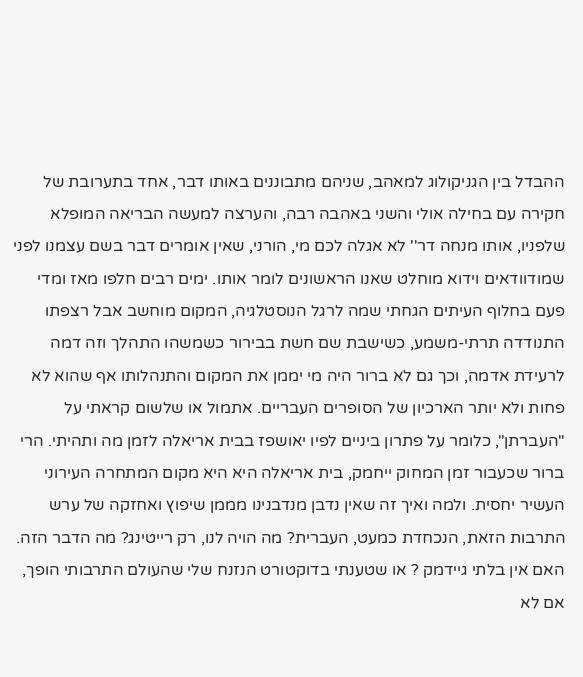ההבדל בין הגניקולוג למאהב, שניהם מתבוננים באותו דבר, אחד בתערובת של חקירה עם בחילה אולי והשני באהבה רבה, והערצה למעשה הבריאה המופלא שלפניו, אותו מנחה דר'' לא אגלה לכם מי, הורני, שאין אומרים דבר בשם עצמנו לפני שמודוודאים וידוא מוחלט שאנו הראשונים לומר אותו. ימים רבים חלפו מאז ומדי פעם בחלוף העיתים הגחתי שמה לרגל הנוסטלגיה, המקום מוחשב אבל רצפתו התנודדה תרתי-משמע, כשישבת שם חשת בבירור כשמשהו התהלך וזה דמה לרעידת אדמה, וכך גם לא ברור היה מי יממן את המקום והתנהלותו אף שהוא לא פחות ולא יותר הארכיון של הסופרים העבריים. אתמול או שלשום קראתי על "העברתן", כלומר על פתרון ביניים לפיו יאושפז בבית אריאלה לזמן מה ותהיתי. הרי ברור שכעבור זמן המחוק ייחמק, בית אריאלה היא היא מקום המתחרה העירוני העשיר יחסית. ולמה ואיך זה שאין נדבן מנדבנינו מממן שיפוץ ואחזקה של ערש התרבות הזאת, הנכחדת כמעט, העברית? מה הויה לנו, רק רייטינג? מה הדבר הזה. האם אין בלתי גיידמק ? או שטענתי בדוקטורט הנזנח שלי שהעולם התרבותי הופך, אם לא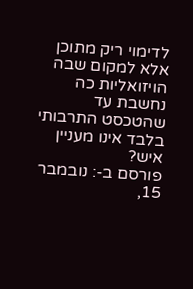לדימוי ריק מתוכן אלא למקום שבה הויזואליות כה נחשבת עד שהטכסט התרבותי בלבד אינו מעניין איש?
פורסם ב-: נובמבר 15,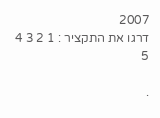2007
דרגו את התקציר : 1 2 3 4 5

.